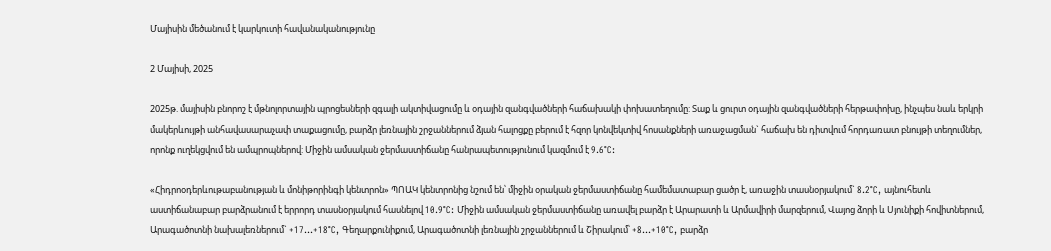Մայիսին մեծանում է կարկուտի հավանականությունը

2 Մայիսի, 2025

2025թ. մայիսին բնորոշ է մթնոլորտային պրոցեսների զգալի ակտիվացումը և օդային զանգվածների հաճախակի փոխատեղումը: Տաք և ցուրտ օդային զանգվածների հերթափոխը, ինչպես նաև երկրի մակերևույթի անհավասարաչափ տաքացումը, բարձր լեռնային շրջաններում ձյան հալոցքը բերում է հզոր կոնվեկտիվ հոսանքների առաջացման` հաճախ են դիտվում հորդառատ բնույթի տեղումներ, որոնք ուղեկցվում են ամպրոպներով: Միջին ամսական ջերմաստիճանը հանրապետությունում կազմում է 9.6°C:

«Հիդրոօդերևութաբանության և մոնիթորինգի կենտրոն» ՊՈԱԿ կենտրոնից նշում են՝ միջին օրական ջերմաստիճանը համեմատաբար ցածր է, առաջին տասնօրյակում` 8.2°C, այնուհետև աստիճանաբար բարձրանում է երրորդ տասնօրյակում հասնելով 10.9°C: Միջին ամսական ջերմաստիճանը առավել բարձր է Արարատի և Արմավիրի մարզերում, Վայոց ձորի և Սյունիքի հովիտներում, Արագածոտնի նախալեռներում` +17…+18°C, Գեղարքունիքում, Արագածոտնի լեռնային շրջաններում և Շիրակում՝ +8…+10°C, բարձր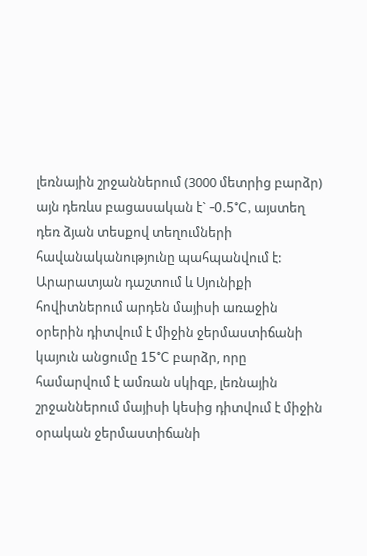լեռնային շրջաններում (3000 մետրից բարձր) այն դեռևս բացասական է` -0.5°C, այստեղ դեռ ձյան տեսքով տեղումների հավանականությունը պահպանվում է:
Արարատյան դաշտում և Սյունիքի հովիտներում արդեն մայիսի առաջին օրերին դիտվում է միջին ջերմաստիճանի կայուն անցումը 15°C բարձր, որը համարվում է ամռան սկիզբ, լեռնային շրջաններում մայիսի կեսից դիտվում է միջին օրական ջերմաստիճանի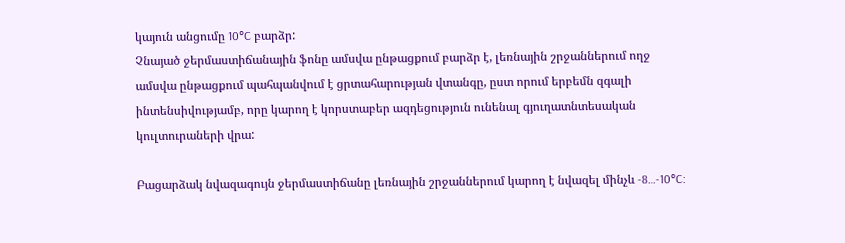կայուն անցումը 10°C բարձր:
Չնայած ջերմաստիճանային ֆոնը ամսվա ընթացքում բարձր է, լեռնային շրջաններում ողջ ամսվա ընթացքում պահպանվում է ցրտահարության վտանգը, ըստ որում երբեմն զգալի ինտենսիվությամբ, որը կարող է կորստաբեր ազդեցություն ունենալ գյուղատնտեսական կուլտուրաների վրա:

Բացարձակ նվազագույն ջերմաստիճանը լեռնային շրջաններում կարող է նվազել մինչև -8…-10°C: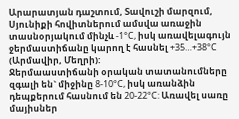Արարատյան դաշտում, Տավուշի մարզում, Սյունիքի հովիտներում ամսվա առաջին տասնօրյակում մինչև -1°C, իսկ առավելագույն ջերմաստիճանը կարող է հասնել +35…+38°C (Արմավիր, Մեղրի):
Ջերմաաստիճանի օրական տատանումները զգալի են` միջինը 8-10°C, իսկ առանձին դեպքերում հասնում են 20-22°C: Առավել սառը մայիսներ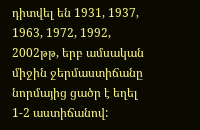դիտվել են 1931, 1937, 1963, 1972, 1992, 2002թթ, երբ ամսական միջին ջերմաստիճանը նորմայից ցածր է եղել 1-2 աստիճանով: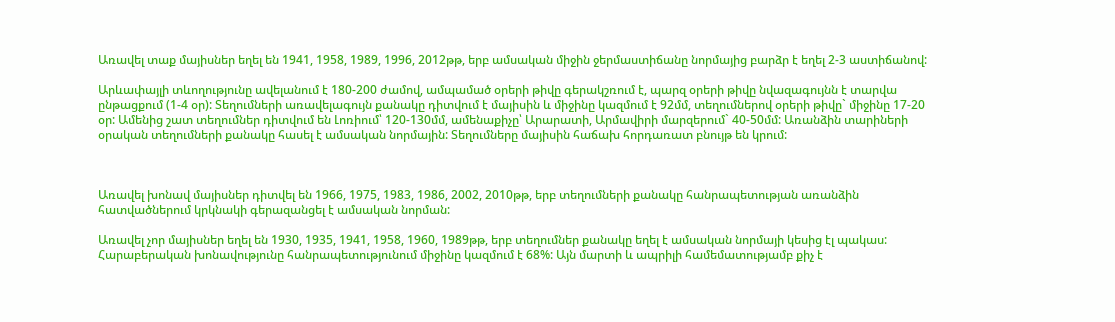Առավել տաք մայիսներ եղել են 1941, 1958, 1989, 1996, 2012թթ, երբ ամսական միջին ջերմաստիճանը նորմայից բարձր է եղել 2-3 աստիճանով:

Արևափայլի տևողությունը ավելանում է 180-200 ժամով, ամպամած օրերի թիվը գերակշռում է, պարզ օրերի թիվը նվազագույնն է տարվա ընթացքում (1-4 օր): Տեղումների առավելագույն քանակը դիտվում է մայիսին և միջինը կազմում է 92մմ, տեղումներով օրերի թիվը` միջինը 17-20 օր: Ամենից շատ տեղումներ դիտվում են Լոռիում՝ 120-130մմ, ամենաքիչը՝ Արարատի, Արմավիրի մարզերում` 40-50մմ: Առանձին տարիների օրական տեղումների քանակը հասել է ամսական նորմային: Տեղումները մայիսին հաճախ հորդառատ բնույթ են կրում:



Առավել խոնավ մայիսներ դիտվել են 1966, 1975, 1983, 1986, 2002, 2010թթ, երբ տեղումների քանակը հանրապետության առանձին հատվածներում կրկնակի գերազանցել է ամսական նորման:

Առավել չոր մայիսներ եղել են 1930, 1935, 1941, 1958, 1960, 1989թթ, երբ տեղումներ քանակը եղել է ամսական նորմայի կեսից էլ պակաս:
Հարաբերական խոնավությունը հանրապետությունում միջինը կազմում է 68%: Այն մարտի և ապրիլի համեմատությամբ քիչ է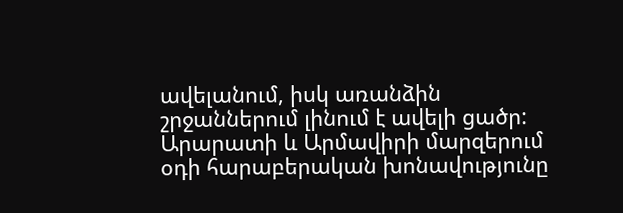ավելանում, իսկ առանձին շրջաններում լինում է ավելի ցածր: Արարատի և Արմավիրի մարզերում օդի հարաբերական խոնավությունը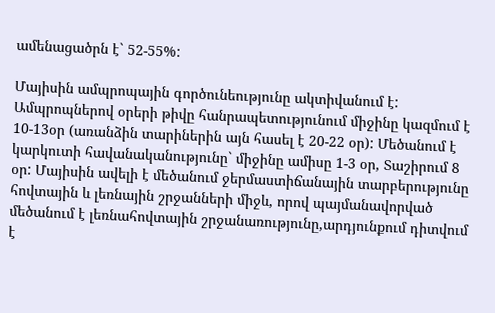ամենացածրն է` 52-55%:

Մայիսին ամպրոպային գործունեությունը ակտիվանում է: Ամպրոպներով օրերի թիվը հանրապետությունում միջինը կազմում է 10-13օր (առանձին տարիներին այն հասել է 20-22 օր): Մեծանում է կարկուտի հավանականությունը` միջինը ամիսը 1-3 օր, Տաշիրում 8 օր: Մայիսին ավելի է մեծանում ջերմաստիճանային տարբերությունը հովտային և լեռնային շրջանների միջև, որով պայմանավորված մեծանում է լեռնահովտային շրջանառությունը,արդյունքում դիտվում է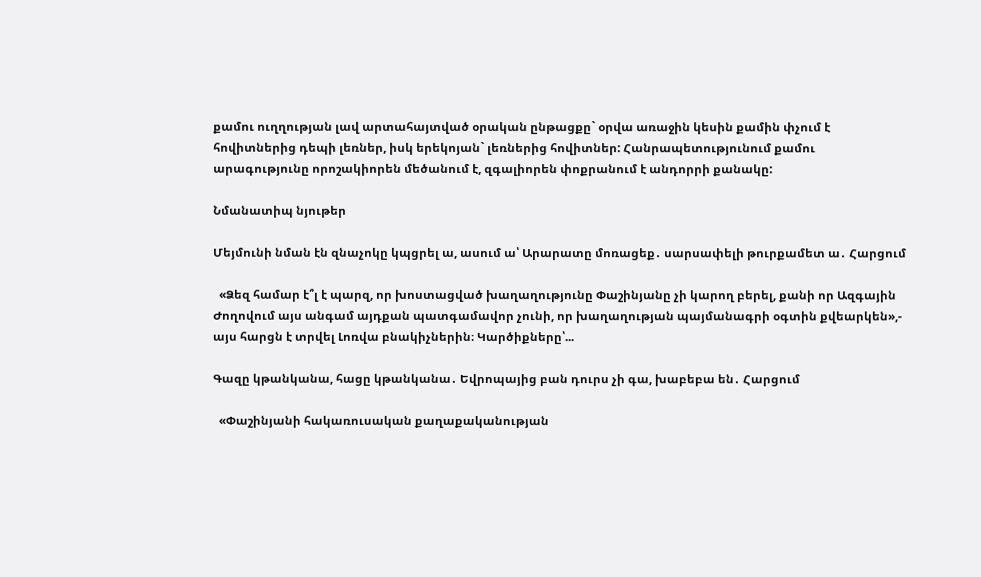քամու ուղղության լավ արտահայտված օրական ընթացքը` օրվա առաջին կեսին քամին փչում է հովիտներից դեպի լեռներ, իսկ երեկոյան` լեռներից հովիտներ: Հանրապետությունում քամու արագությունը որոշակիորեն մեծանում է, զգալիորեն փոքրանում է անդորրի քանակը:

Նմանատիպ նյութեր

Մեյմունի նման էն զնաչոկը կպցրել ա, ասում ա՝ Արարատը մոռացեք․ սարսափելի թուրքամետ ա․ Հարցում

  «Ձեզ համար է՞լ է պարզ, որ խոստացված խաղաղությունը Փաշինյանը չի կարող բերել, քանի որ Ազգային Ժողովում այս անգամ այդքան պատգամավոր չունի, որ խաղաղության պայմանագրի օգտին քվեարկեն»,- այս հարցն է տրվել Լոռվա բնակիչներին։ Կարծիքները՝...

Գազը կթանկանա, հացը կթանկանա․ Եվրոպայից բան դուրս չի գա, խաբեբա են․ Հարցում

  «Փաշինյանի հակառուսական քաղաքականության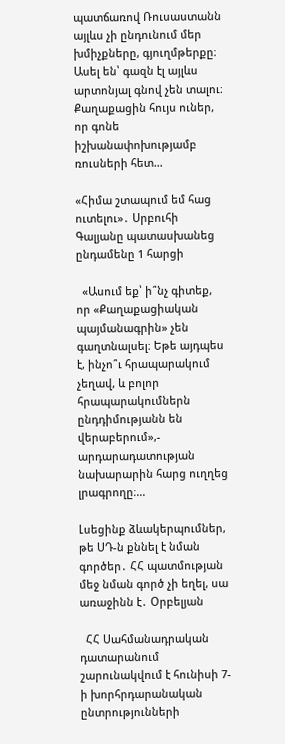պատճառով Ռուսաստանն այլևս չի ընդունում մեր խմիչքները, գյուղմթերքը։ Ասել են՝ գազն էլ այլևս արտոնյալ գնով չեն տալու։ Քաղաքացին հույս ուներ, որ գոնե իշխանափոխությամբ ռուսների հետ...

«Հիմա շտապում եմ հաց ուտելու»․ Սրբուհի Գալյանը պատասխանեց ընդամենը 1 հարցի

  «Ասում եք՝ ի՞նչ գիտեք, որ «Քաղաքացիական պայմանագրին» չեն գաղտնալսել։ Եթե այդպես է, ինչո՞ւ հրապարակում չեղավ, և բոլոր հրապարակումներն ընդդիմությանն են վերաբերում»,- արդարադատության նախարարին հարց ուղղեց լրագրողը։...

Լսեցինք ձևակերպումներ, թե ՍԴ-ն քննել է նման գործեր․ ՀՀ պատմության մեջ նման գործ չի եղել, սա առաջինն է․ Օրբելյան

  ՀՀ Սահմանադրական դատարանում շարունակվում է հունիսի 7-ի խորհրդարանական ընտրությունների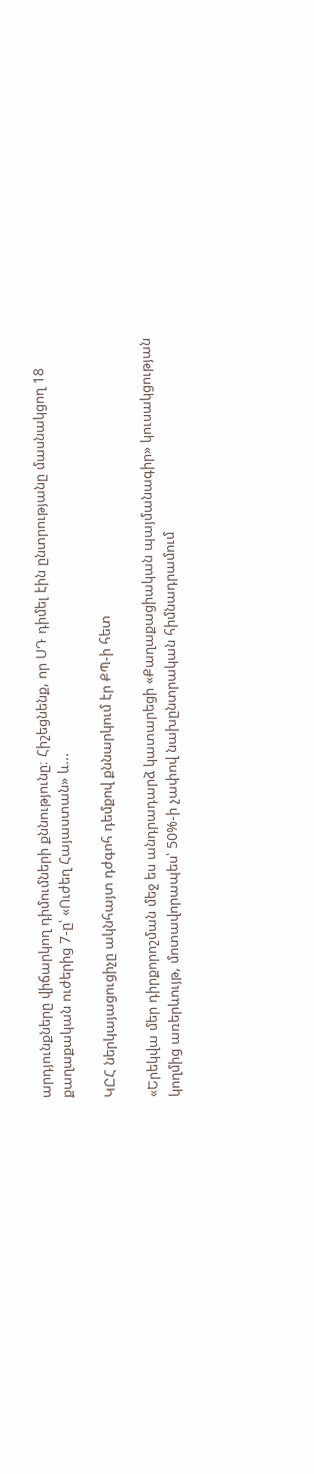արդյունքները վիճարկող դիմումների քննությունը։ Հիշեցնենք, որ ՍԴ դիմել էին ընտրությանը մասնակցող 18 քաղաքական ուժերից 7-ը՝ «Ուժեղ Հայաստան» և...

ԿԸՀ ներկայացուցիչը ակնհայտ դժգոհ դեմքով քննարկում էր ՔՊ-ի հետ

«Երեկվա մեր դիրքորոշման մեջ ես անդրադարձ կատարեցի «Քաղաքացիական պայմանագիր» կուսակցության կողմից առերևույթ, մոտավորապես՝ 50%-ի չափով նախընտրական հիմնադրամում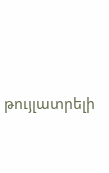թույլատրելի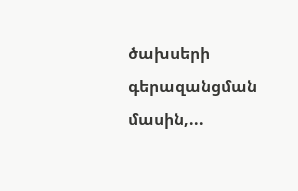ծախսերի գերազանցման մասին,...